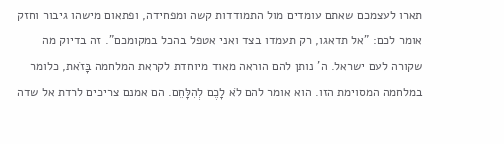תארו לעצמכם שאתם עומדים מול התמודדות קשה ומפחידה, ופתאום מישהו גיבור וחזק אומר לכם: "אל תדאגו, רק תעמדו בצד ואני אטפל בהכל במקומכם". זה בדיוק מה שקורה לעם ישראל. ה' נותן להם הוראה מאוד מיוחדת לקראת המלחמה בָּזֹאת, כלומר במלחמה המסוימת הזו. הוא אומר להם לֹא לָכֶם לְהִלָּחֵם. הם אמנם צריכים לרדת אל שדה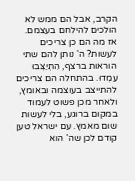הקרב, אבל הם ממש לא הולכים להילחם בעצמם.
אז מה הם כן צריכים לעשות? ה' נותן להם שתי הוראות ברצף, הִתְיַצְּבוּ עִמְדוּ. בהתחלה הם צריכים להתייצב בעוצמה ובאומץ, ולאחר מכן פשוט לעמוד במקום ברוגע, בלי לעשות שום מאמץ. עם ישראל טען קודם לכן שה' הוא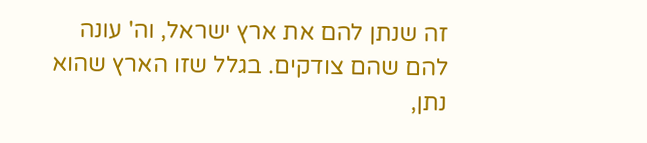זה שנתן להם את ארץ ישראל, וה' עונה להם שהם צודקים. בגלל שזו הארץ שהוא נתן,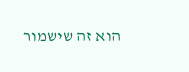הוא זה שישמור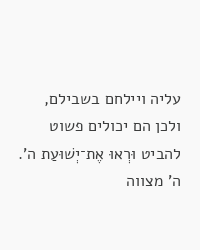עליה ויילחם בשבילם, ולכן הם יכולים פשוט להביט וּרְאוּ אֶת־יְשׁוּעַת ה'. ה' מצווה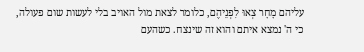עליהם מָחָר צְאוּ לִפְנֵיהֶם, כלומר לצאת מול האויב בלי לעשות שום פעולה, כי ה' נמצא איתם והוא זה שינצח. כשהעם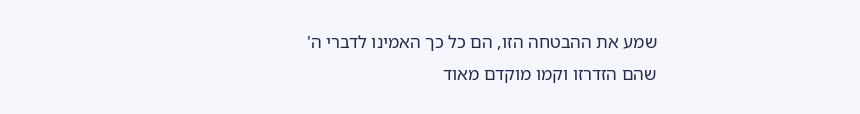שמע את ההבטחה הזו, הם כל כך האמינו לדברי ה' שהם הזדרזו וקמו מוקדם מאוד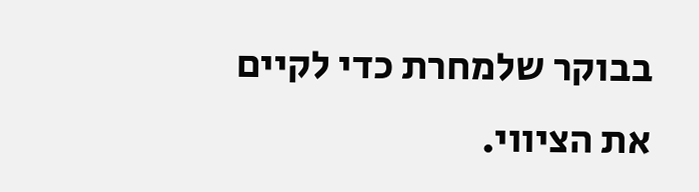בבוקר שלמחרת כדי לקיים את הציווי.